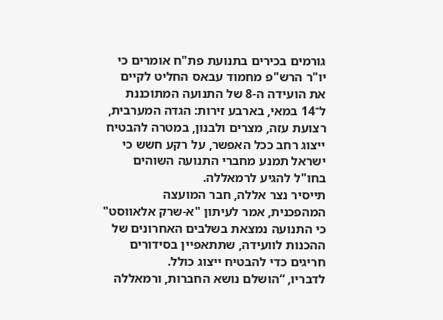גורמים בכירים בתנועת פת"ח אומרים כי יו"ר הרש"פ מחמוד עבאס החליט לקיים את הועידה ה-8 של התנועה המתוכננת ל־14 במאי, בארבע זירות: הגדה המערבית, רצועת עזה, מצרים ולבנון, במטרה להבטיח ייצוג רחב ככל האפשר, על רקע חשש כי ישראל תמנע מחברי התנועה השוהים בחו"ל להגיע לרמאללה.
תייסיר נצר אללה, חבר המועצה המהפכנית, אמר לעיתון "א-שרק אלאווסט" כי התנועה נמצאת בשלבים האחרונים של ההכנות לוועידה, שתתאפיין בסידורים חריגים כדי להבטיח ייצוג כולל.
לדבריו, “הושלם נושא החברות, ורמאללה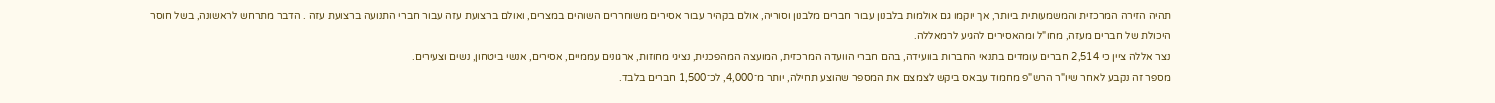תהיה הזירה המרכזית והמשמעותית ביותר, אך יוקמו גם אולמות בלבנון עבור חברים מלבנון וסוריה, אולם בקהיר עבור אסירים משוחררים השוהים במצרים, ואולם ברצועת עזה עבור חברי התנועה ברצועת עזה . הדבר מתרחש לראשונה, בשל חוסר היכולת של חברים מעזה, מחו"ל ומהאסירים להגיע לרמאללה.
נצר אללה ציין כי 2,514 חברים עומדים בתנאי החברות בוועידה, בהם חברי הוועדה המרכזית, המועצה המהפכנית, נציגי מחוזות, ארגונים עממיים, אסירים, אנשי ביטחון, נשים וצעירים.
מספר זה נקבע לאחר שיו"ר הרש"פ מחמוד עבאס ביקש לצמצם את המספר שהוצע תחילה, יותר מ־4,000, לכ־1,500 חברים בלבד.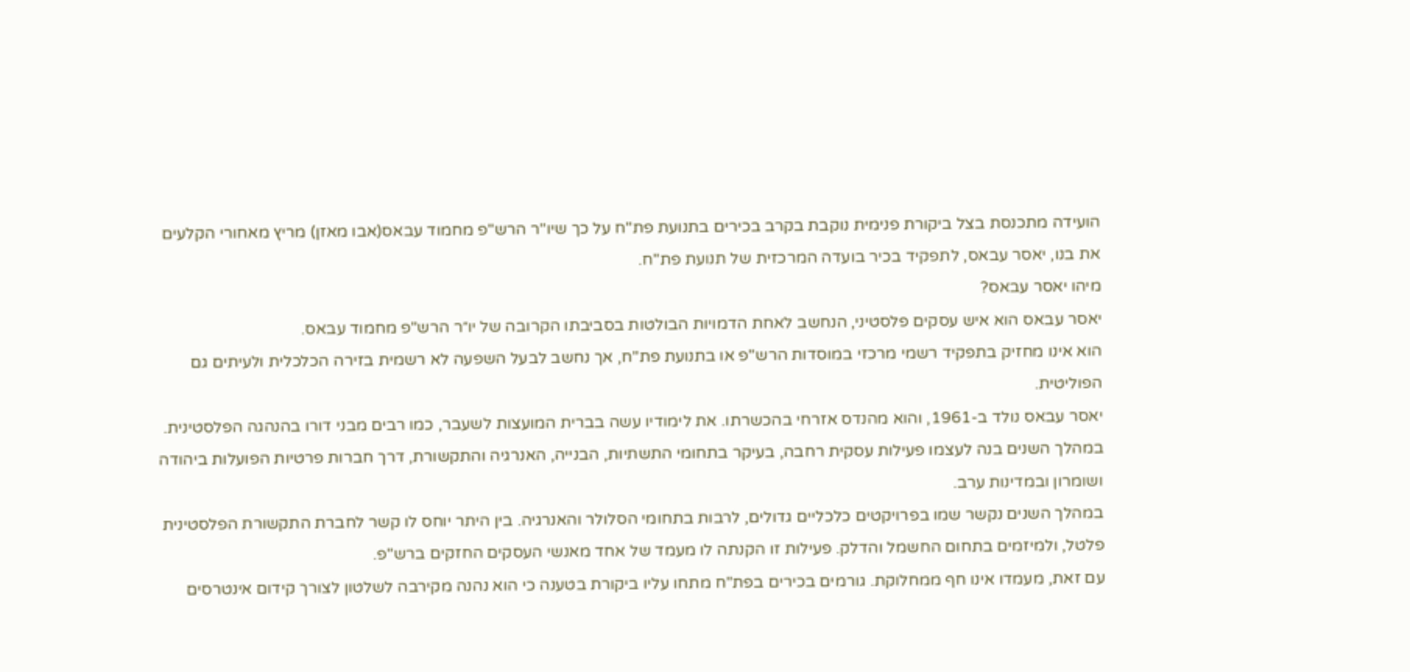הועידה מתכנסת בצל ביקורת פנימית נוקבת בקרב בכירים בתנועת פת"ח על כך שיו"ר הרש"פ מחמוד עבאס(אבו מאזן) מריץ מאחורי הקלעים את בנו, יאסר עבאס, לתפקיד בכיר בועדה המרכזית של תנועת פת"ח.
מיהו יאסר עבאס?
יאסר עבאס הוא איש עסקים פלסטיני, הנחשב לאחת הדמויות הבולטות בסביבתו הקרובה של יו״ר הרש"פ מחמוד עבאס.
הוא אינו מחזיק בתפקיד רשמי מרכזי במוסדות הרש"פ או בתנועת פת"ח, אך נחשב לבעל השפעה לא רשמית בזירה הכלכלית ולעיתים גם הפוליטית.
יאסר עבאס נולד ב-1961, והוא מהנדס אזרחי בהכשרתו. את לימודיו עשה בברית המועצות לשעבר, כמו רבים מבני דורו בהנהגה הפלסטינית. במהלך השנים בנה לעצמו פעילות עסקית רחבה, בעיקר בתחומי התשתיות, הבנייה, האנרגיה והתקשורת, דרך חברות פרטיות הפועלות ביהודה ושומרון ובמדינות ערב.
במהלך השנים נקשר שמו בפרויקטים כלכליים גדולים, לרבות בתחומי הסלולר והאנרגיה. בין היתר יוחס לו קשר לחברת התקשורת הפלסטינית פלטל, ולמיזמים בתחום החשמל והדלק. פעילות זו הקנתה לו מעמד של אחד מאנשי העסקים החזקים ברש"פ.
עם זאת, מעמדו אינו חף ממחלוקת. גורמים בכירים בפת"ח מתחו עליו ביקורת בטענה כי הוא נהנה מקירבה לשלטון לצורך קידום אינטרסים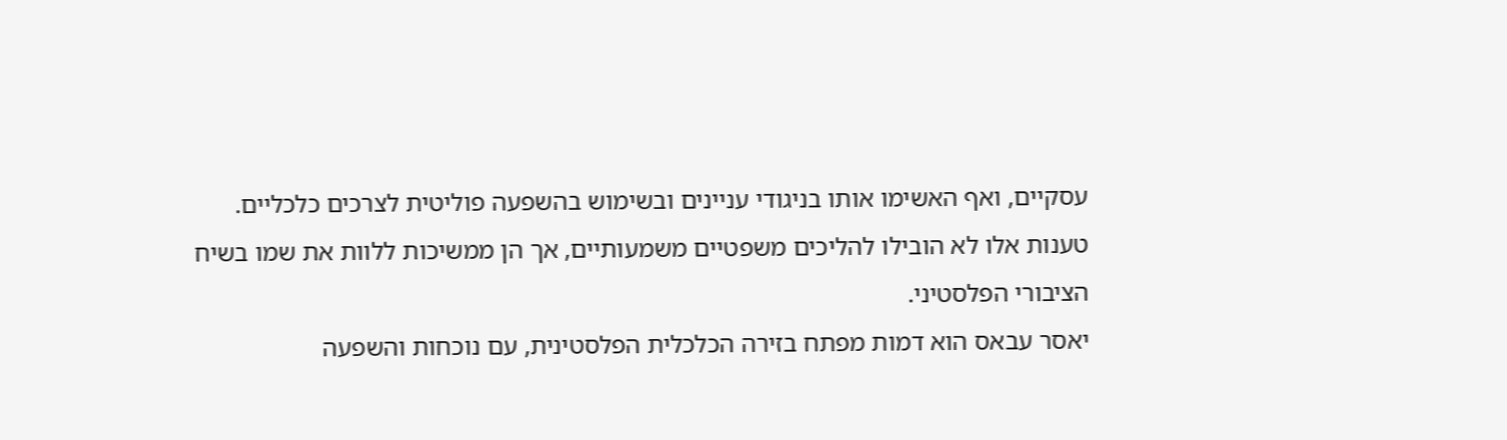עסקיים, ואף האשימו אותו בניגודי עניינים ובשימוש בהשפעה פוליטית לצרכים כלכליים. טענות אלו לא הובילו להליכים משפטיים משמעותיים, אך הן ממשיכות ללוות את שמו בשיח הציבורי הפלסטיני.
יאסר עבאס הוא דמות מפתח בזירה הכלכלית הפלסטינית, עם נוכחות והשפעה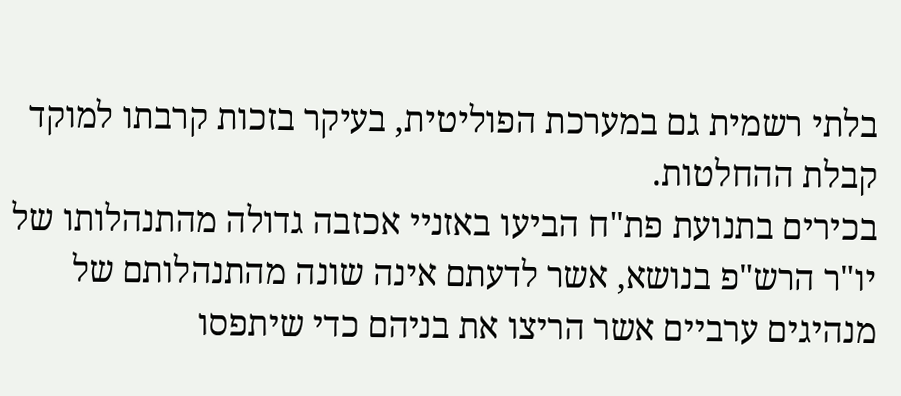בלתי רשמית גם במערכת הפוליטית, בעיקר בזכות קרבתו למוקד קבלת ההחלטות.
בכירים בתנועת פת"ח הביעו באזניי אכזבה גדולה מהתנהלותו של יו"ר הרש"פ בנושא, אשר לדעתם אינה שונה מהתנהלותם של מנהיגים ערביים אשר הריצו את בניהם כדי שיתפסו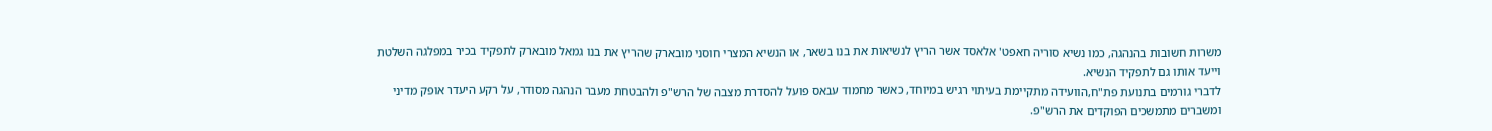משרות חשובות בהנהגה, כמו נשיא סוריה חאפט' אלאסד אשר הריץ לנשיאות את בנו בשאר, או הנשיא המצרי חוסני מובארק שהריץ את בנו גמאל מובארק לתפקיד בכיר במפלגה השלטת וייעד אותו גם לתפקיד הנשיא.
לדברי גורמים בתנועת פת"ח,הוועידה מתקיימת בעיתוי רגיש במיוחד, כאשר מחמוד עבאס פועל להסדרת מצבה של הרש"פ ולהבטחת מעבר הנהגה מסודר, על רקע היעדר אופק מדיני ומשברים מתמשכים הפוקדים את הרש"פ.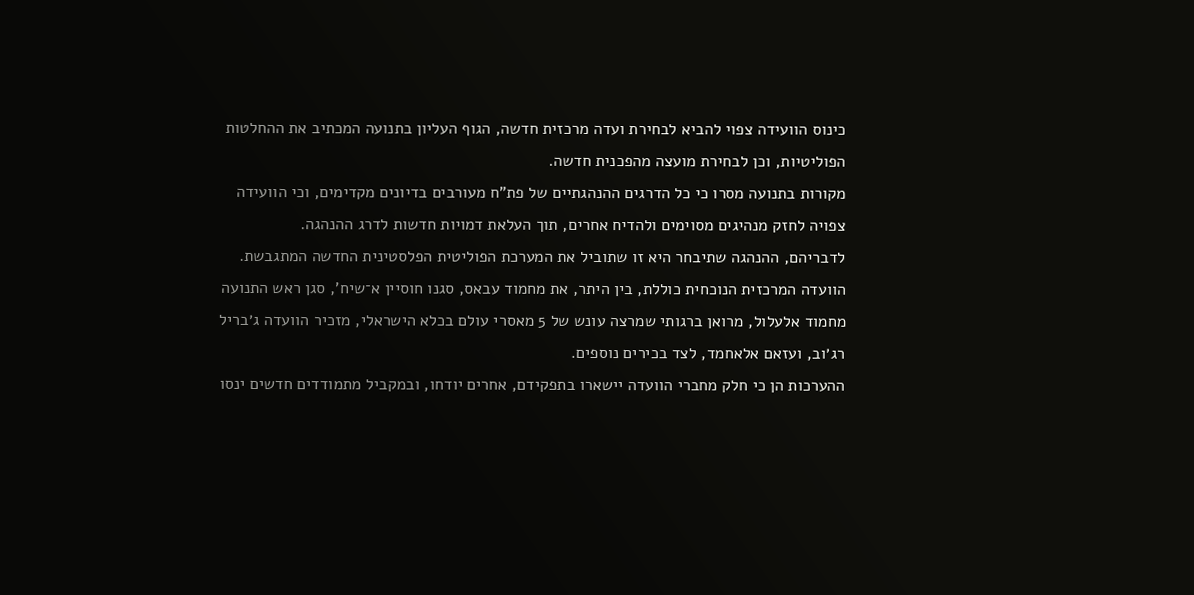כינוס הוועידה צפוי להביא לבחירת ועדה מרכזית חדשה, הגוף העליון בתנועה המכתיב את ההחלטות הפוליטיות, וכן לבחירת מועצה מהפכנית חדשה.
מקורות בתנועה מסרו כי כל הדרגים ההנהגתיים של פת"ח מעורבים בדיונים מקדימים, וכי הוועידה צפויה לחזק מנהיגים מסוימים ולהדיח אחרים, תוך העלאת דמויות חדשות לדרג ההנהגה.
לדבריהם, ההנהגה שתיבחר היא זו שתוביל את המערכת הפוליטית הפלסטינית החדשה המתגבשת.
הוועדה המרכזית הנוכחית כוללת, בין היתר, את מחמוד עבאס, סגנו חוסיין א־שיח’, סגן ראש התנועה מחמוד אלעלול, מרואן ברגותי שמרצה עונש של 5 מאסרי עולם בכלא הישראלי, מזכיר הוועדה ג׳בריל רג׳וב, ועזאם אלאחמד, לצד בכירים נוספים.
ההערכות הן כי חלק מחברי הוועדה יישארו בתפקידם, אחרים יודחו, ובמקביל מתמודדים חדשים ינסו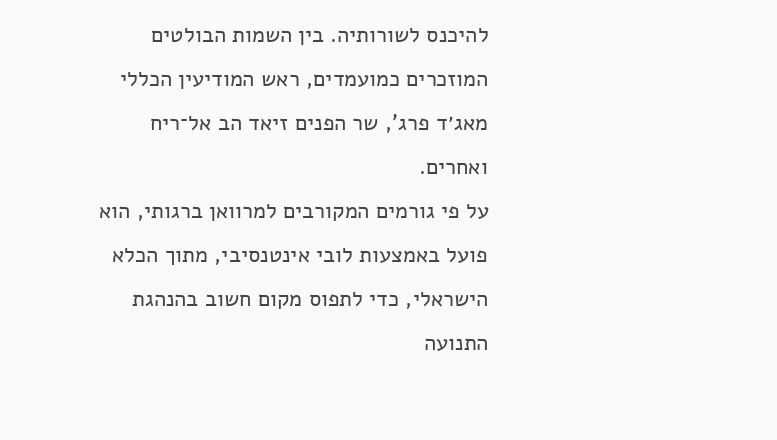להיכנס לשורותיה. בין השמות הבולטים המוזכרים כמועמדים, ראש המודיעין הכללי מאג׳ד פרג’, שר הפנים זיאד הב אל־ריח ואחרים.
על פי גורמים המקורבים למרוואן ברגותי, הוא פועל באמצעות לובי אינטנסיבי, מתוך הכלא הישראלי, כדי לתפוס מקום חשוב בהנהגת התנועה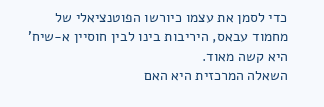כדי לסמן את עצמו כיורשו הפוטנציאלי של מחמוד עבאס, היריבות בינו לבין חוסיין א-שיח' היא קשה מאוד.
השאלה המרכזית היא האם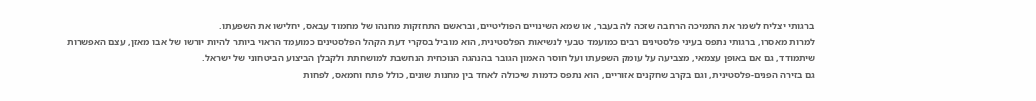ברגותי יצליח לשמר את התמיכה הרחבה שזכה לה בעבר, או שמא השינויים הפוליטיים, ובראשם התחזקות מחנהו של מחמוד עבאס, יחלישו את השפעתו.
למרות מאסרו, ברגותי נתפס בעיני פלסטינים רבים כמועמד טבעי לנשיאות הפלסטינית, הוא מוביל בסקרי דעת הקהל הפלסטינים כמועמד הראוי ביותר להיות יורשו של אבו מאזן, עצם האפשרות שיתמודד, גם אם באופן עצמאי, מצביעה על עומק השפעתו ועל חוסר האמון הגובר בהנהגה הנוכחית הנחשבת למושחתת ולקבלן הביצוע הביטחוני של ישראל.
גם בזירה הפנים-פלסטינית, וגם בקרב שחקנים אזוריים, הוא נתפס כדמות שיכולה לאחד בין מחנות שונים, כולל פתח וחמאס, לפחות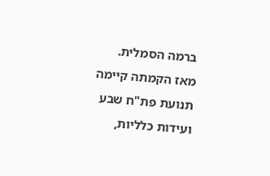ברמה הסמלית.
מאז הקמתה קיימה תנועת פת"ח שבע ועידות כלליות,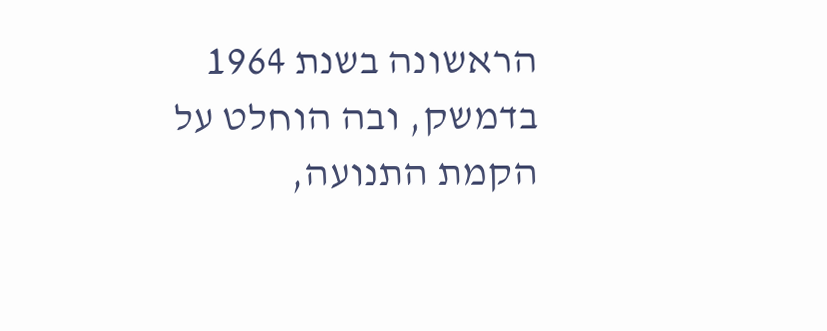הראשונה בשנת 1964 בדמשק, ובה הוחלט על הקמת התנועה,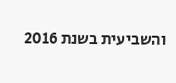והשביעית בשנת 2016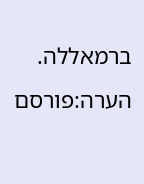ברמאללה.
הערה:פורסם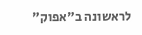לראשונה ב"אפוק"